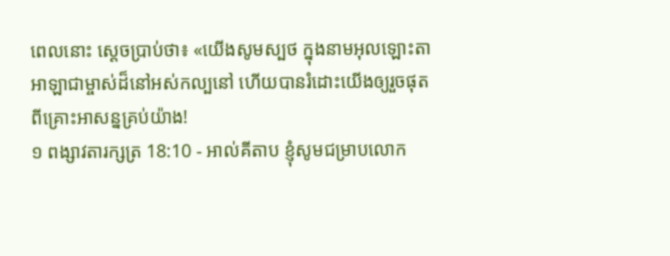ពេលនោះ ស្តេចប្រាប់ថា៖ «យើងសូមស្បថ ក្នុងនាមអុលឡោះតាអាឡាជាម្ចាស់ដ៏នៅអស់កល្បនៅ ហើយបានរំដោះយើងឲ្យរួចផុតពីគ្រោះអាសន្នគ្រប់យ៉ាង!
១ ពង្សាវតារក្សត្រ 18:10 - អាល់គីតាប ខ្ញុំសូមជម្រាបលោក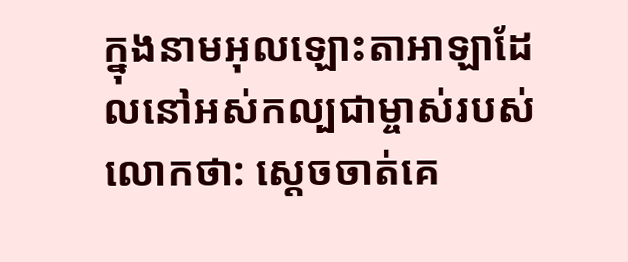ក្នុងនាមអុលឡោះតាអាឡាដែលនៅអស់កល្បជាម្ចាស់របស់លោកថា: ស្តេចចាត់គេ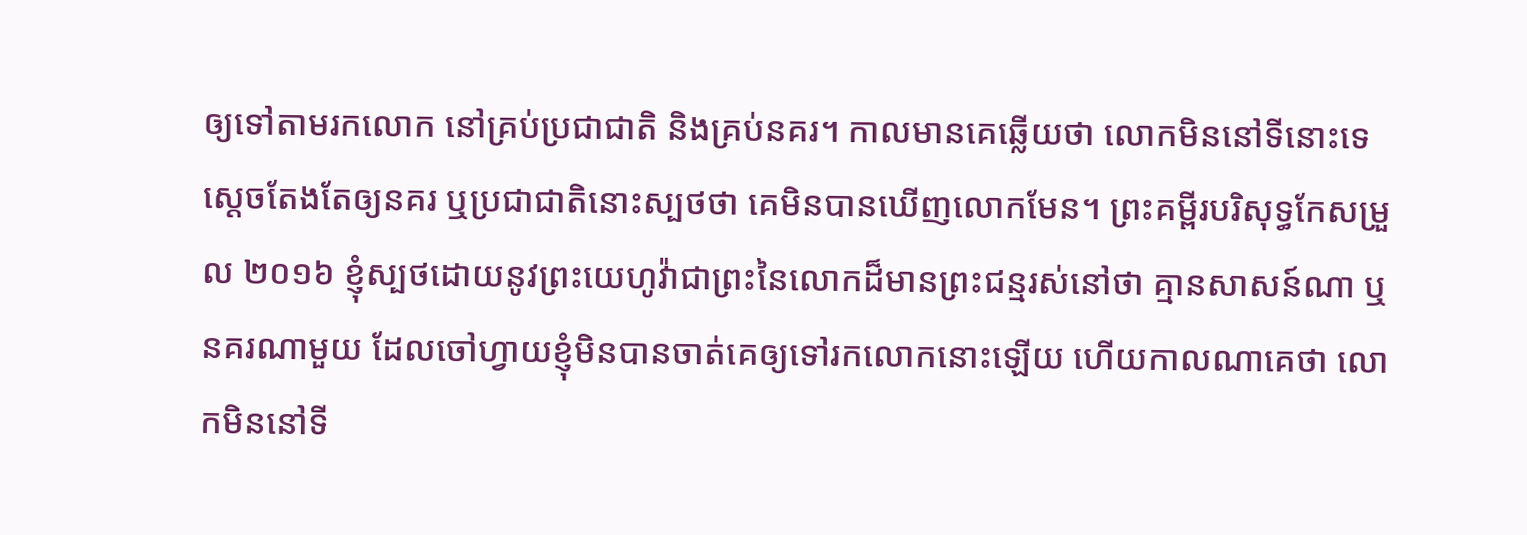ឲ្យទៅតាមរកលោក នៅគ្រប់ប្រជាជាតិ និងគ្រប់នគរ។ កាលមានគេឆ្លើយថា លោកមិននៅទីនោះទេ ស្តេចតែងតែឲ្យនគរ ឬប្រជាជាតិនោះស្បថថា គេមិនបានឃើញលោកមែន។ ព្រះគម្ពីរបរិសុទ្ធកែសម្រួល ២០១៦ ខ្ញុំស្បថដោយនូវព្រះយេហូវ៉ាជាព្រះនៃលោកដ៏មានព្រះជន្មរស់នៅថា គ្មានសាសន៍ណា ឬនគរណាមួយ ដែលចៅហ្វាយខ្ញុំមិនបានចាត់គេឲ្យទៅរកលោកនោះឡើយ ហើយកាលណាគេថា លោកមិននៅទី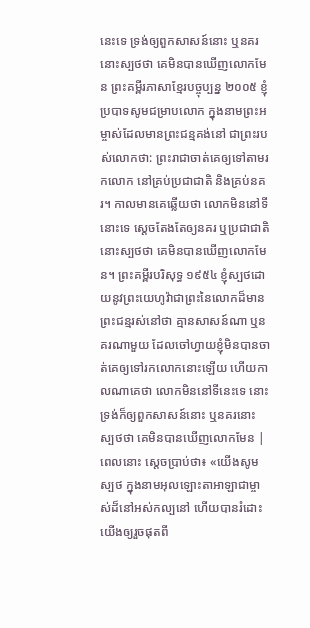នេះទេ ទ្រង់ឲ្យពួកសាសន៍នោះ ឬនគរនោះស្បថថា គេមិនបានឃើញលោកមែន ព្រះគម្ពីរភាសាខ្មែរបច្ចុប្បន្ន ២០០៥ ខ្ញុំប្របាទសូមជម្រាបលោក ក្នុងនាមព្រះអម្ចាស់ដែលមានព្រះជន្មគង់នៅ ជាព្រះរបស់លោកថា: ព្រះរាជាចាត់គេឲ្យទៅតាមរកលោក នៅគ្រប់ប្រជាជាតិ និងគ្រប់នគរ។ កាលមានគេឆ្លើយថា លោកមិននៅទីនោះទេ ស្ដេចតែងតែឲ្យនគរ ឬប្រជាជាតិនោះស្បថថា គេមិនបានឃើញលោកមែន។ ព្រះគម្ពីរបរិសុទ្ធ ១៩៥៤ ខ្ញុំស្បថដោយនូវព្រះយេហូវ៉ាជាព្រះនៃលោកដ៏មានព្រះជន្មរស់នៅថា គ្មានសាសន៍ណា ឬនគរណាមួយ ដែលចៅហ្វាយខ្ញុំមិនបានចាត់គេឲ្យទៅរកលោកនោះឡើយ ហើយកាលណាគេថា លោកមិននៅទីនេះទេ នោះទ្រង់ក៏ឲ្យពួកសាសន៍នោះ ឬនគរនោះស្បថថា គេមិនបានឃើញលោកមែន |
ពេលនោះ ស្តេចប្រាប់ថា៖ «យើងសូមស្បថ ក្នុងនាមអុលឡោះតាអាឡាជាម្ចាស់ដ៏នៅអស់កល្បនៅ ហើយបានរំដោះយើងឲ្យរួចផុតពី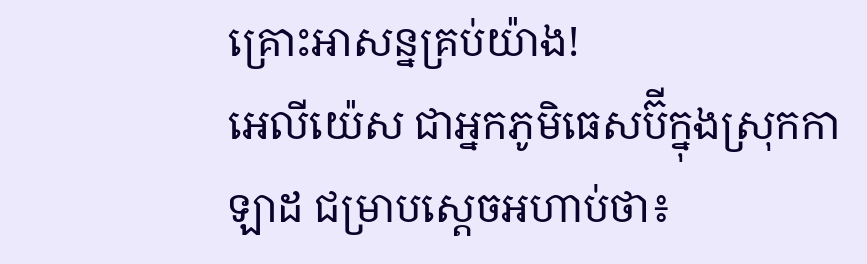គ្រោះអាសន្នគ្រប់យ៉ាង!
អេលីយ៉េស ជាអ្នកភូមិធេសប៊ីក្នុងស្រុកកាឡាដ ជម្រាបស្តេចអហាប់ថា៖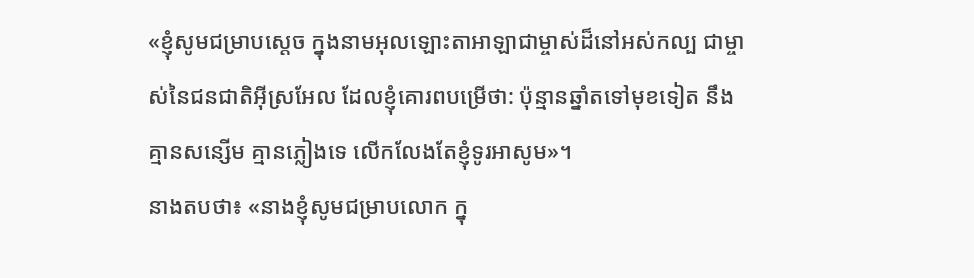«ខ្ញុំសូមជម្រាបស្តេច ក្នុងនាមអុលឡោះតាអាឡាជាម្ចាស់ដ៏នៅអស់កល្ប ជាម្ចាស់នៃជនជាតិអ៊ីស្រអែល ដែលខ្ញុំគោរពបម្រើថា: ប៉ុន្មានឆ្នាំតទៅមុខទៀត នឹងគ្មានសន្សើម គ្មានភ្លៀងទេ លើកលែងតែខ្ញុំទូរអាសូម»។
នាងតបថា៖ «នាងខ្ញុំសូមជម្រាបលោក ក្នុ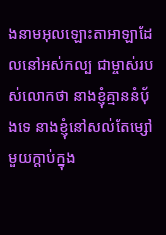ងនាមអុលឡោះតាអាឡាដែលនៅអស់កល្ប ជាម្ចាស់របស់លោកថា នាងខ្ញុំគ្មាននំបុ័ងទេ នាងខ្ញុំនៅសល់តែម្សៅមួយក្តាប់ក្នុង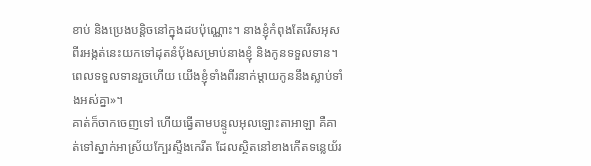ខាប់ និងប្រេងបន្តិចនៅក្នុងដបប៉ុណ្ណោះ។ នាងខ្ញុំកំពុងតែរើសអុសពីរអង្កត់នេះយកទៅដុតនំបុ័ងសម្រាប់នាងខ្ញុំ និងកូនទទួលទាន។ ពេលទទួលទានរួចហើយ យើងខ្ញុំទាំងពីរនាក់ម្តាយកូននឹងស្លាប់ទាំងអស់គ្នា»។
គាត់ក៏ចាកចេញទៅ ហើយធ្វើតាមបន្ទូលអុលឡោះតាអាឡា គឺគាត់ទៅស្នាក់អាស្រ័យក្បែរស្ទឹងកេរីត ដែលស្ថិតនៅខាងកើតទន្លេយ័រ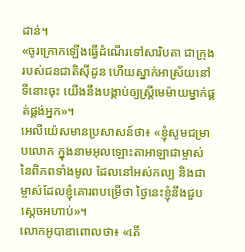ដាន់។
«ចូរក្រោកឡើងធ្វើដំណើរទៅសារិបតា ជាក្រុងរបស់ជនជាតិស៊ីដូន ហើយស្នាក់អាស្រ័យនៅទីនោះចុះ យើងនឹងបង្គាប់ឲ្យស្ត្រីមេម៉ាយម្នាក់ផ្គត់ផ្គង់អ្នក»។
អេលីយ៉េសមានប្រសាសន៍ថា៖ «ខ្ញុំសូមជម្រាបលោក ក្នុងនាមអុលឡោះតាអាឡាជាម្ចាស់នៃពិភពទាំងមូល ដែលនៅអស់កល្ប និងជាម្ចាស់ដែលខ្ញុំគោរពបម្រើថា ថ្ងៃនេះខ្ញុំនឹងជួបស្តេចអហាប់»។
លោកអូបាឌាពោលថា៖ «តើ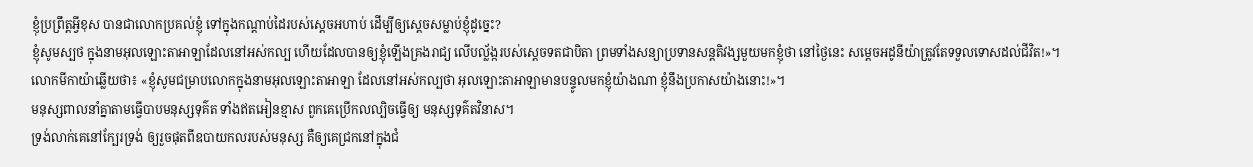ខ្ញុំប្រព្រឹត្តអ្វីខុស បានជាលោកប្រគល់ខ្ញុំ ទៅក្នុងកណ្តាប់ដៃរបស់ស្តេចអហាប់ ដើម្បីឲ្យស្តេចសម្លាប់ខ្ញុំដូច្នេះ?
ខ្ញុំសូមស្បថ ក្នុងនាមអុលឡោះតាអាឡាដែលនៅអស់កល្ប ហើយដែលបានឲ្យខ្ញុំឡើងគ្រងរាជ្យ លើបល្ល័ង្ករបស់ស្តេចទតជាបិតា ព្រមទាំងសន្យាប្រទានសន្តតិវង្សមួយមកខ្ញុំថា នៅថ្ងៃនេះ សម្តេចអដូនីយ៉ាត្រូវតែទទួលទោសដល់ជីវិត!»។
លោកមីកាយ៉ាឆ្លើយថា៖ «ខ្ញុំសូមជម្រាបលោកក្នុងនាមអុលឡោះតាអាឡា ដែលនៅអស់កល្បថា អុលឡោះតាអាឡាមានបន្ទូលមកខ្ញុំយ៉ាងណា ខ្ញុំនឹងប្រកាសយ៉ាងនោះ!»។
មនុស្សពាលនាំគ្នាតាមធ្វើបាបមនុស្សទុគ៌ត ទាំងឥតអៀនខ្មាស ពួកគេប្រើកលល្បិចធ្វើឲ្យ មនុស្សទុគ៌តវិនាស។
ទ្រង់លាក់គេនៅក្បែរទ្រង់ ឲ្យរួចផុតពីឧបាយកលរបស់មនុស្ស គឺឲ្យគេជ្រកនៅក្នុងជំ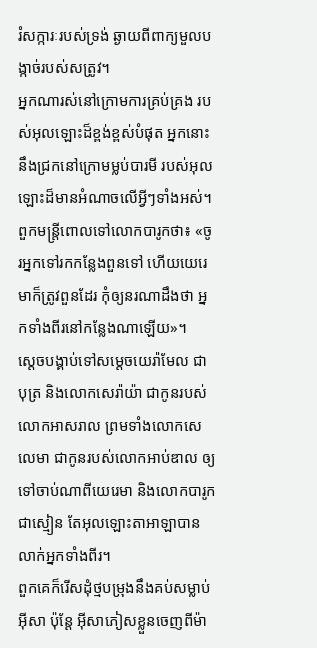រំសក្ការៈរបស់ទ្រង់ ឆ្ងាយពីពាក្យមួលបង្កាច់របស់សត្រូវ។
អ្នកណារស់នៅក្រោមការគ្រប់គ្រង របស់អុលឡោះដ៏ខ្ពង់ខ្ពស់បំផុត អ្នកនោះនឹងជ្រកនៅក្រោមម្លប់បារមី របស់អុលឡោះដ៏មានអំណាចលើអ្វីៗទាំងអស់។
ពួកមន្ត្រីពោលទៅលោកបារូកថា៖ «ចូរអ្នកទៅរកកន្លែងពួនទៅ ហើយយេរេមាក៏ត្រូវពួនដែរ កុំឲ្យនរណាដឹងថា អ្នកទាំងពីរនៅកន្លែងណាឡើយ»។
ស្តេចបង្គាប់ទៅសម្ដេចយេរ៉ាមែល ជាបុត្រ និងលោកសេរ៉ាយ៉ា ជាកូនរបស់លោកអាសរាល ព្រមទាំងលោកសេលេមា ជាកូនរបស់លោកអាប់ឌាល ឲ្យទៅចាប់ណាពីយេរេមា និងលោកបារូកជាស្មៀន តែអុលឡោះតាអាឡាបានលាក់អ្នកទាំងពីរ។
ពួកគេក៏រើសដុំថ្មបម្រុងនឹងគប់សម្លាប់អ៊ីសា ប៉ុន្ដែ អ៊ីសាភៀសខ្លួនចេញពីម៉ា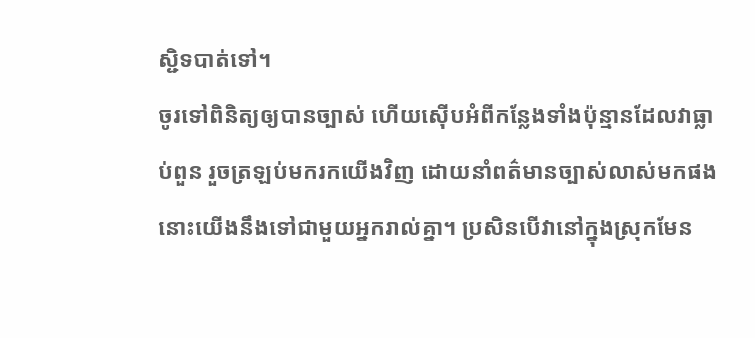ស្ជិទបាត់ទៅ។
ចូរទៅពិនិត្យឲ្យបានច្បាស់ ហើយស៊ើបអំពីកន្លែងទាំងប៉ុន្មានដែលវាធ្លាប់ពួន រួចត្រឡប់មករកយើងវិញ ដោយនាំពត៌មានច្បាស់លាស់មកផង នោះយើងនឹងទៅជាមួយអ្នករាល់គ្នា។ ប្រសិនបើវានៅក្នុងស្រុកមែន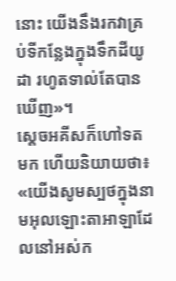នោះ យើងនឹងរកវាគ្រប់ទីកន្លែងក្នុងទឹកដីយូដា រហូតទាល់តែបានឃើញ»។
ស្តេចអគីសក៏ហៅទតមក ហើយនិយាយថា៖ «យើងសូមស្បថក្នុងនាមអុលឡោះតាអាឡាដែលនៅអស់ក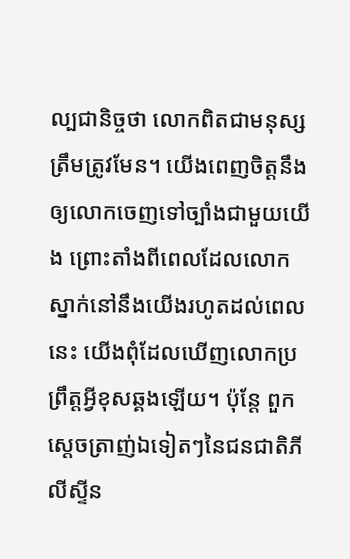ល្បជានិច្ចថា លោកពិតជាមនុស្សត្រឹមត្រូវមែន។ យើងពេញចិត្តនឹងឲ្យលោកចេញទៅច្បាំងជាមួយយើង ព្រោះតាំងពីពេលដែលលោកស្នាក់នៅនឹងយើងរហូតដល់ពេលនេះ យើងពុំដែលឃើញលោកប្រព្រឹត្តអ្វីខុសឆ្គងឡើយ។ ប៉ុន្តែ ពួកស្តេចត្រាញ់ឯទៀតៗនៃជនជាតិភីលីស្ទីន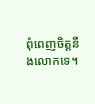ពុំពេញចិត្តនឹងលោកទេ។